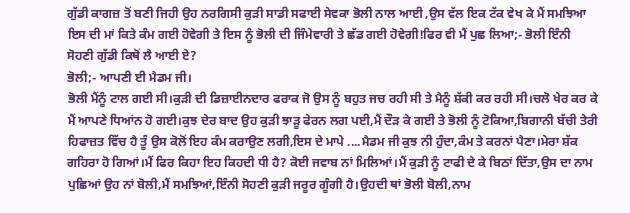ਗੁੱਡੀ ਕਾਗਜ਼ ਤੋਂ ਬਣੀ ਜਿਹੀ ਉਹ ਨਰਗਿਸੀ ਕੁੜੀ ਸਾਡੀ ਸਫਾਈ ਸੇਵਕਾ ਭੋਲੀ ਨਾਲ ਆਈ ,ਉਸ ਵੱਲ ਇਕ ਟੱਕ ਵੇਖ ਕੇ ਮੈਂ ਸਮਝਿਆ ਇਸ ਦੀ ਮਾਂ ਕਿਤੇ ਕੰਮ ਗਈ ਹੋਵੇਗੀ ਤੇ ਇਸ ਨੂੰ ਭੋਲੀ ਦੀ ਜਿੰਮੇਵਾਰੀ ਤੇ ਛੱਡ ਗਈ ਹੋਵੇਗੀ!ਫਿਰ ਵੀ ਮੈਂ ਪੁਛ ਲਿਆ;- ਭੋਲੀ ਇੰਨੀ ਸੋਹਣੀ ਗੁੱਡੀ ਕਿਥੋਂ ਲੈ ਆਈ ਏ?
ਭੋਲੀ;- ਆਪਣੀ ਈ ਮੈਡਮ ਜੀ।
ਭੋਲੀ ਮੈਂਨੂੰ ਟਾਲ ਗਈ ਸੀ।ਕੁੜੀ ਦੀ ਡਿਜ਼ਾਈਨਦਾਰ ਫਰਾਕ ਜੋ ਉਸ ਨੂੰ ਬਹੁਤ ਜਚ ਰਹੀ ਸੀ ਤੇ ਮੈਨੂੰ ਸ਼ੱਕੀ ਕਰ ਰਹੀ ਸੀ।ਚਲੋ ਖੇਰ ਕਰ ਕੇ ਮੈਂ ਆਪਣੇ ਧਿਆਂਨ ਹੋ ਗਈ।ਕੁਝ ਦੇਰ ਬਾਦ ਉਹ ਕੁੜੀ ਝਾੜੂ ਫੇਰਨ ਲਗ ਪਈ,ਮੈਂ ਦੌੜ ਕੇ ਗਈ ਤੇ ਭੋਲੀ ਨੂੰ ਟੋਕਿਆ,ਬਿਗਾਨੀ ਬੱਚੀ ਤੇਰੀ ਹਿਫਾਜ਼ਤ ਵਿੱਚ ਹੈ ਤੂੰ ਉਸ ਕੋਲੋਂ ਇਹ ਕੰਮ ਕਰਾਉਣ ਲਗੀ,ਇਸ ਦੇ ਮਾਪੇ ....ਮੈਡਮ ਜੀ ਕੁਝ ਨੀ ਹੁੰਦਾ,ਕੰਮ ਤੇ ਕਰਨਾਂ ਪੈਣਾ।ਮੇਰਾ ਸ਼ੱਕ ਗਹਿਰਾ ਹੋ ਗਿਆਂ।ਮੈਂ ਫਿਰ ਕਿਹਾ ਇਹ ਕਿਹਦੀ ਧੀ ਹੈ? ਕੋਈ ਜਵਾਬ ਨਾਂ ਮਿਲਿਆਂ।ਮੈਂ ਕੁੜੀ ਨੂੰ ਟਾਫੀ ਦੇ ਕੇ ਬਿਠਾਂ ਦਿੱਤਾ,ਉਸ ਦਾ ਨਾਮ ਪੁਛਿਆਂ ਉਹ ਨਾਂ ਬੋਲੀ,ਮੈਂ ਸਮਝਿਆਂ,ਇੰਨੀ ਸੋਹਣੀ ਕੁੜੀ ਜਰੂਰ ਗੂੰਗੀ ਹੈ।ਉਹਦੀ ਥਾਂ ਭੋਲੀ ਬੋਲੀ,ਨਾਮ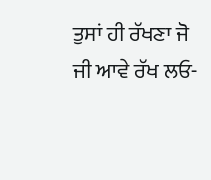ਤੁਸਾਂ ਹੀ ਰੱਖਣਾ ਜੋ ਜੀ ਆਵੇ ਰੱਖ ਲਓ-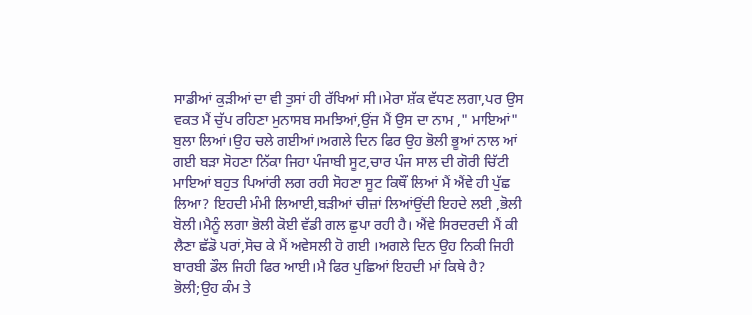ਸਾਡੀਆਂ ਕੁੜੀਆਂ ਦਾ ਵੀ ਤੁਸਾਂ ਹੀ ਰੱਖਿਆਂ ਸੀ।ਮੇਰਾ ਸ਼ੱਕ ਵੱਧਣ ਲਗਾ,ਪਰ ਉਸ ਵਕਤ ਮੈਂ ਚੁੱਪ ਰਹਿਣਾ ਮੁਨਾਸਬ ਸਮਝਿਆਂ,ਉਂਜ ਮੈਂ ਉਸ ਦਾ ਨਾਮ ," ਮਾਇਆਂ" ਬੁਲਾ ਲਿਆਂ।ਉਹ ਚਲੇ ਗਈਆਂ।ਅਗਲੇ ਦਿਨ ਫਿਰ ਉਹ ਭੋਲੀ ਭੂਆਂ ਨਾਲ ਆਂ ਗਈ ਬੜਾ ਸੋਹਣਾ ਨਿੱਕਾ ਜਿਹਾ ਪੰਜਾਬੀ ਸੂਟ,ਚਾਰ ਪੰਜ ਸਾਲ ਦੀ ਗੋਰੀ ਚਿੱਟੀ ਮਾਇਆਂ ਬਹੁਤ ਪਿਆਂਰੀ ਲਗ ਰਹੀ ਸੋਹਣਾ ਸੂਟ ਕਿਥੌਂ ਲਿਆਂ ਮੈਂ ਐਂਵੇ ਹੀ ਪੁੱਛ ਲਿਆ? ਇਹਦੀ ਮੰਮੀ ਲਿਆਈ,ਬੜੀਆਂ ਚੀਜ਼ਾਂ ਲਿਆਂਉਂਦੀ ਇਹਦੇ ਲਈ ,ਭੋਲੀ ਬੋਲੀ।ਮੈਨੂੰ ਲਗਾ ਭੋਲੀ ਕੋਈ ਵੱਡੀ ਗਲ ਛੁਪਾ ਰਹੀ ਹੈ। ਐਂਵੇ ਸਿਰਦਰਦੀ ਮੈਂ ਕੀ ਲੈਣਾ ਛੱਡੋ ਪਰਾਂ,ਸੋਚ ਕੇ ਮੈਂ ਅਵੇਸਲੀ ਹੋ ਗਈ ।ਅਗਲੇ ਦਿਨ ਉਹ ਨਿਕੀ ਜਿਹੀ ਬਾਰਬੀ ਡੌਲ ਜਿਹੀ ਫਿਰ ਆਈ।ਮੈ ਫਿਰ ਪੁਛਿਆਂ ਇਹਦੀ ਮਾਂ ਕਿਥੇ ਹੈ?
ਭੋਲੀ;ਉਹ ਕੰਮ ਤੇ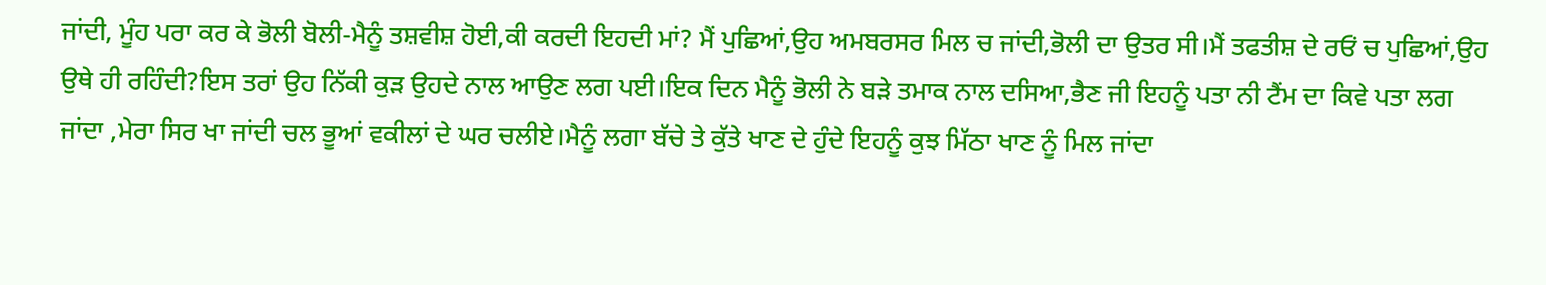ਜਾਂਦੀ, ਮੂੰਹ ਪਰਾ ਕਰ ਕੇ ਭੋਲੀ ਬੋਲੀ-ਮੈਨੂੰ ਤਸ਼ਵੀਸ਼ ਹੋਈ,ਕੀ ਕਰਦੀ ਇਹਦੀ ਮਾਂ? ਮੈਂ ਪੁਛਿਆਂ,ਉਹ ਅਮਬਰਸਰ ਮਿਲ ਚ ਜਾਂਦੀ,ਭੋਲੀ ਦਾ ਉਤਰ ਸੀ।ਮੈਂ ਤਫਤੀਸ਼ ਦੇ ਰਓਂ ਚ ਪੁਛਿਆਂ,ਉਹ ਉਥੇ ਹੀ ਰਹਿੰਦੀ?ਇਸ ਤਰਾਂ ਉਹ ਨਿੱਕੀ ਕੁੜ ਉਹਦੇ ਨਾਲ ਆਉਣ ਲਗ ਪਈ।ਇਕ ਦਿਨ ਮੈਨੂੰ ਭੋਲੀ ਨੇ ਬੜੇ ਤਮਾਕ ਨਾਲ ਦਸਿਆ,ਭੈਣ ਜੀ ਇਹਨੂੰ ਪਤਾ ਨੀ ਟੈਂਮ ਦਾ ਕਿਵੇ ਪਤਾ ਲਗ ਜਾਂਦਾ ,ਮੇਰਾ ਸਿਰ ਖਾ ਜਾਂਦੀ ਚਲ ਭੂਆਂ ਵਕੀਲਾਂ ਦੇ ਘਰ ਚਲੀਏ।ਮੈਨੂੰ ਲਗਾ ਬੱਚੇ ਤੇ ਕੁੱਤੇ ਖਾਣ ਦੇ ਹੁੰਦੇ ਇਹਨੂੰ ਕੁਝ ਮਿੱਠਾ ਖਾਣ ਨੂੰ ਮਿਲ ਜਾਂਦਾ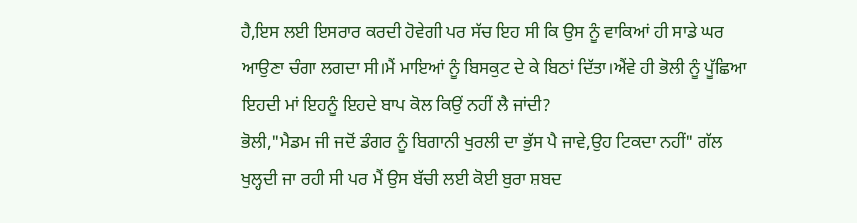ਹੈ,ਇਸ ਲਈ ਇਸਰਾਰ ਕਰਦੀ ਹੋਵੇਗੀ ਪਰ ਸੱਚ ਇਹ ਸੀ ਕਿ ਉਸ ਨੂੰ ਵਾਕਿਆਂ ਹੀ ਸਾਡੇ ਘਰ ਆਉਣਾ ਚੰਗਾ ਲਗਦਾ ਸੀ।ਮੈਂ ਮਾਇਆਂ ਨੂੰ ਬਿਸਕੁਟ ਦੇ ਕੇ ਬਿਠਾਂ ਦਿੱਤਾ।ਐਂਵੇ ਹੀ ਭੋਲੀ ਨੂੰ ਪੂੱਛਿਆ ਇਹਦੀ ਮਾਂ ਇਹਨੂੰ ਇਹਦੇ ਬਾਪ ਕੋਲ ਕਿਉਂ ਨਹੀਂ ਲੈ ਜਾਂਦੀ?
ਭੋਲੀ,"ਮੈਡਮ ਜੀ ਜਦੋਂ ਡੰਗਰ ਨੂੰ ਬਿਗਾਨੀ ਖੁਰਲੀ ਦਾ ਭੁੱਸ ਪੈ ਜਾਵੇ,ਉਹ ਟਿਕਦਾ ਨਹੀਂ" ਗੱਲ ਖੁਲ੍ਹਦੀ ਜਾ ਰਹੀ ਸੀ ਪਰ ਮੈਂ ਉਸ ਬੱਚੀ ਲਈ ਕੋਈ ਬੁਰਾ ਸ਼ਬਦ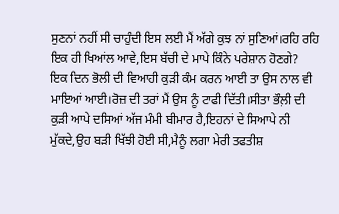ਸੁਣਨਾਂ ਨਹੀਂ ਸੀ ਚਾਹੁੰਦੀ ਇਸ ਲਈ ਮੈਂ ਅੱਗੇ ਕੁਝ ਨਾਂ ਸੁਣਿਆਂ।ਰਹਿ ਰਹਿ ਇਕ ਹੀ ਖਿਆਂਲ ਆਵੇ,ਇਸ ਬੱਚੀ ਦੇ ਮਾਪੇ ਕਿੰਨੇ ਪਰੇਸ਼ਾਨ ਹੋਣਗੇ?
ਇਕ ਦਿਨ ਭੋਲੀ ਦੀ ਵਿਆਹੀ ਕੁੜੀ ਕੰਮ ਕਰਨ ਆਈ ਤਾ ਉਸ ਨਾਲ ਵੀ ਮਾਇਆਂ ਆਈ।ਰੋਜ਼ ਦੀ ਤਰਾਂ ਮੈਂ ਉਸ ਨੂੰ ਟਾਫੀ ਦਿੱਤੀ।ਸੀਤਾ ਭੌਲ਼ੀ ਦੀ ਕੁੜੀ ਆਪੇ ਦਸਿਆਂ ਅੱਜ ਮੰਮੀ ਬੀਮਾਰ ਹੈ,ਇਹਨਾਂ ਦੇ ਸਿਆਪੇ ਨੀ ਮੁੱਕਦੇ,ਉਹ ਬੜੀ ਖਿੱਝੀ ਹੋਈ ਸੀ,ਮੈਨੂੰ ਲਗਾ ਮੇਰੀ ਤਫਤੀਸ਼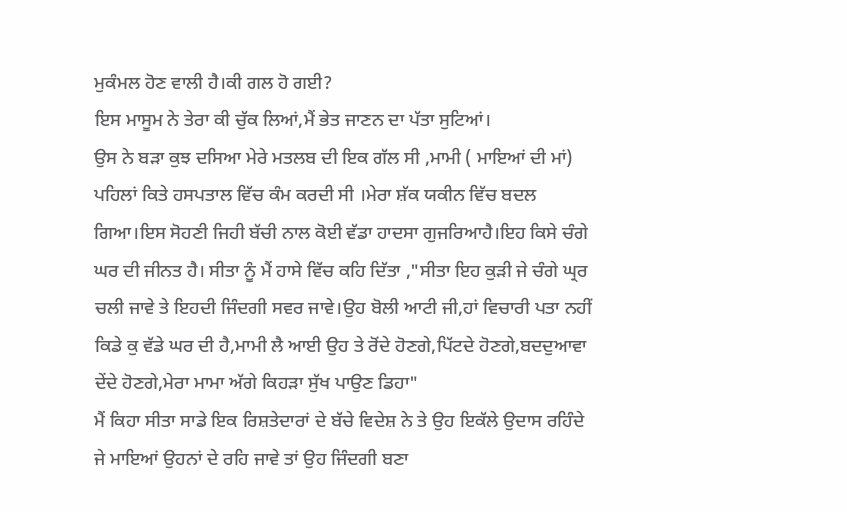ਮੁਕੰਮਲ ਹੋਣ ਵਾਲੀ ਹੈ।ਕੀ ਗਲ ਹੋ ਗਈ?
ਇਸ ਮਾਸੂਮ ਨੇ ਤੇਰਾ ਕੀ ਚੁੱਕ ਲਿਆਂ,ਮੈਂ ਭੇਤ ਜਾਣਨ ਦਾ ਪੱਤਾ ਸੁਟਿਆਂ।
ਉਸ ਨੇ ਬੜਾ ਕੁਝ ਦਸਿਆ ਮੇਰੇ ਮਤਲਬ ਦੀ ਇਕ ਗੱਲ ਸੀ ,ਮਾਮੀ ( ਮਾਇਆਂ ਦੀ ਮਾਂ) ਪਹਿਲਾਂ ਕਿਤੇ ਹਸਪਤਾਲ ਵਿੱਚ ਕੰਮ ਕਰਦੀ ਸੀ ।ਮੇਰਾ ਸ਼ੱਕ ਯਕੀਨ ਵਿੱਚ ਬਦਲ ਗਿਆ।ਇਸ ਸੋਹਣੀ ਜਿਹੀ ਬੱਚੀ ਨਾਲ ਕੋਈ ਵੱਡਾ ਹਾਦਸਾ ਗੁਜਰਿਆਹੈ।ਇਹ ਕਿਸੇ ਚੰਗੇ ਘਰ ਦੀ ਜੀਨਤ ਹੈ। ਸੀਤਾ ਨੂੰ ਮੈਂ ਹਾਸੇ ਵਿੱਚ ਕਹਿ ਦਿੱਤਾ ,"ਸੀਤਾ ਇਹ ਕੁੜੀ ਜੇ ਚੰਗੇ ਘ੍ਰਰ ਚਲੀ ਜਾਵੇ ਤੇ ਇਹਦੀ ਜਿੰਦਗੀ ਸਵਰ ਜਾਵੇ।ਉਹ ਬੋਲੀ ਆਟੀ ਜੀ,ਹਾਂ ਵਿਚਾਰੀ ਪਤਾ ਨਹੀਂ ਕਿਡੇ ਕੁ ਵੱਡੇ ਘਰ ਦੀ ਹੈ,ਮਾਮੀ ਲੈ ਆਈ ਉਹ ਤੇ ਰੋਂਦੇ ਹੋਣਗੇ,ਪਿੱਟਦੇ ਹੋਣਗੇ,ਬਦਦੁਆਵਾ ਦੇਂਦੇ ਹੋਣਗੇ,ਮੇਰਾ ਮਾਮਾ ਅੱਗੇ ਕਿਹੜਾ ਸੁੱਖ ਪਾਉਣ ਡਿਹਾ"
ਮੈਂ ਕਿਹਾ ਸੀਤਾ ਸਾਡੇ ਇਕ ਰਿਸ਼ਤੇਦਾਰਾਂ ਦੇ ਬੱਚੇ ਵਿਦੇਸ਼ ਨੇ ਤੇ ਉਹ ਇਕੱਲੇ ਉਦਾਸ ਰਹਿੰਦੇ ਜੇ ਮਾਇਆਂ ਉਹਨਾਂ ਦੇ ਰਹਿ ਜਾਵੇ ਤਾਂ ਉਹ ਜਿੰਦਗੀ ਬਣਾ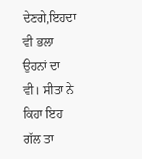ਦੇਣਗੇ,ਇਹਦਾ ਵੀ ਭਲਾ ਉਹਨਾਂ ਦਾ ਵੀ। ਸੀਤਾ ਨੇ ਕਿਹਾ ਇਹ ਗੱਲ ਤਾ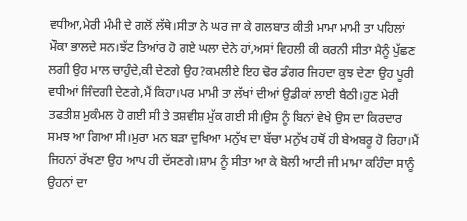ਵਧੀਆ,ਮੇਰੀ ਮੰਮੀ ਦੇ ਗਲੋਂ ਲੱਥੇ।ਸੀਤਾ ਨੇ ਘਰ ਜਾ ਕੇ ਗਲਬਾਤ ਕੀਤੀ ਮਾਮਾ ਮਾਮੀ ਤਾ ਪਹਿਲਾਂ ਮੌਕਾ ਭਾਲਦੇ ਸਨ।ਝੱਟ ਤਿਆਂਰ ਹੋ ਗਏ ਘਲਾ ਦੇਨੇ ਹਾਂ,ਅਸਾਂ ਵਿਹਲੀ ਕੀ ਕਰਨੀ ਸੀਤਾ ਮੈਨੂੰ ਪੁੱਛਣ ਲਗੀ ਉਹ ਮਾਲ ਚਾਹੁੰਦੇ,ਕੀ ਦੇਣਗੇ ਉਹ?ਕਮਲੀਏ ਇਹ ਢੋਰ ਡੰਗਰ ਜਿਹਦਾ ਕੁਝ ਦੇਣਾ ਉਹ ਪੂਰੀ ਵਧੀਆਂ ਜਿੰਦਗੀ ਦੇਣਗੇ,ਮੈਂ ਕਿਹਾ।ਪਰ ਮਾਮੀ ਤਾ ਲੱਖਾਂ ਦੀਆਂ ਉਡੀਕਾਂ ਲਾਈ ਬੈਠੀ।ਹੁਣ ਮੇਰੀ ਤਫਤੀਸ਼ ਮੁਕੰਮਲ ਹੋ ਗਈ ਸੀ ਤੇ ਤਸ਼ਵੀਸ਼ ਮੁੱਕ ਗਈ ਸੀ।ਉਸ ਨੂੰ ਬਿਨਾਂ ਵੇਖੇ ਉਸ ਦਾ ਕਿਰਦਾਰ ਸਮਝ ਆ ਗਿਆ ਸੀ।ਮੁਰਾ ਮਨ ਬੜਾ ਦੁਖਿਆ ਮਨੁੱਖ ਦਾ ਬੱਚਾ ਮਨੁੱਖ ਹਥੋਂ ਹੀ ਬੇਅਬਰੂ ਹੋ ਰਿਹਾ।ਮੈਂ ਜਿਹਨਾਂ ਰੱਖਣਾ ਉਹ ਆਪ ਹੀ ਦੱਸਣਗੇ।ਸ਼ਾਮ ਨੂੰ ਸੀਤਾ ਆ ਕੇ ਬੋਲੀ ਆਟੀ ਜੀ ਮਾਮਾ ਕਹਿੰਦਾ ਸਾਨੂੰ ਉਹਨਾਂ ਦਾ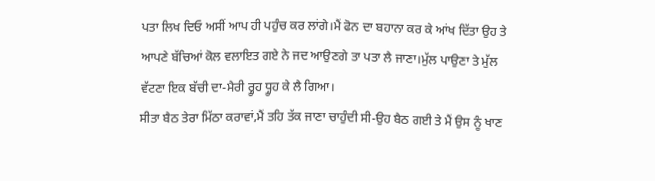ਪਤਾ ਲਿਖ ਦਿਓ ਅਸੀਂ ਆਪ ਹੀ ਪਹੁੰਚ ਕਰ ਲਾਂਗੇ।ਮੈਂ ਫੋਨ ਦਾ ਬਹਾਨਾ ਕਰ ਕੇ ਆਂਖ ਦਿੱਤਾ ਉਹ ਤੇ ਆਪਣੇ ਬੱਚਿਆਂ ਕੋਲ ਵਲਾਇਤ ਗਏ ਨੇ ਜਦ ਆਉਣਗੇ ਤਾ ਪਤਾ ਲੈ ਜਾਣਾ।ਮੁੱਲ ਪਾਉਣਾ ਤੇ ਮੁੱਲ ਵੱਟਣਾ ਇਕ ਬੱਚੀ ਦਾ-ਮੈਰੀ ਰ੍ਹੂਹ ਧ੍ਹੂਹ ਕੇ ਲੈ ਗਿਆ।
ਸੀਤਾ ਬੈਠ ਤੇਰਾ ਮਿੱਠਾ ਕਰਾਵਾਂ,ਮੈਂ ਤਹਿ ਤੱਕ ਜਾਣਾ ਚਾਹੁੰਦੀ ਸੀ-ਉਹ ਬੈਠ ਗਈ ਤੇ ਮੈਂ ਉਸ ਨੂੰ ਖਾਣ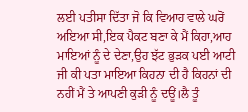ਲਈ ਪਤੀਸਾ ਦਿੱਤਾ ਜੋ ਕਿ ਵਿਆਹ ਵਾਲੇ ਘਰੋਂ ਅਇਆ ਸੀ,ਇਕ ਪੈਕਟ ਬਣਾ ਕੇ ਮੈਂ ਕਿਹਾ,ਆਹ ਮਾਇਆਂ ਨੂੰ ਦੇ ਦੇਣਾ,ਉਹ ਝੱਟ ਭੁੜਕ ਪਈ ਆਟੀ ਜੀ ਕੀ ਪਤਾ ਮਾਇਆ ਕਿਹਨਾ ਦੀ ਹੈ ਕਿਹਨਾਂ ਦੀ ਨਹੀਂ ਮੈਂ ਤੇ ਆਪਣੀ ਕੁੜੀ ਨੂੰ ਦਊਂ।ਲੈ ਤੂੰ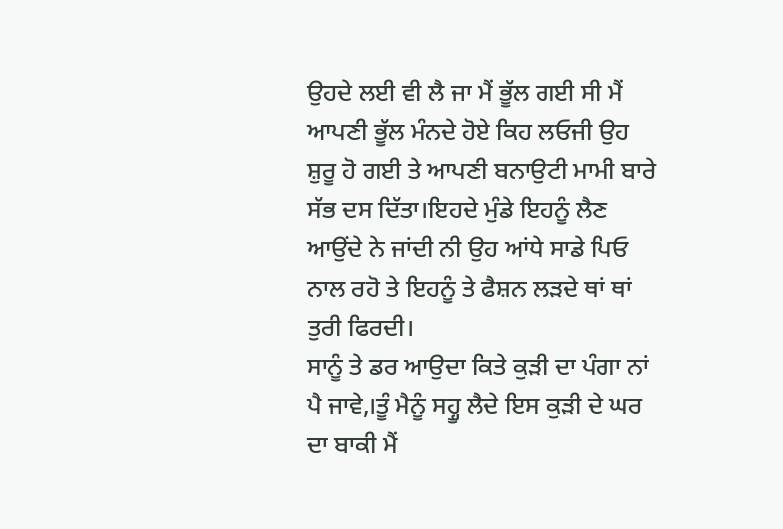ਉਹਦੇ ਲਈ ਵੀ ਲੈ ਜਾ ਮੈਂ ਭੂੱਲ ਗਈ ਸੀ ਮੈਂ ਆਪਣੀ ਭੂੱਲ ਮੰਨਦੇ ਹੋਏ ਕਿਹ ਲਓਜੀ ਉਹ ਸ਼ੁਰੂ ਹੋ ਗਈ ਤੇ ਆਪਣੀ ਬਨਾਉਟੀ ਮਾਮੀ ਬਾਰੇ ਸੱਭ ਦਸ ਦਿੱਤਾ।ਇਹਦੇ ਮੁੰਡੇ ਇਹਨੂੰ ਲੈਣ ਆਉਂਦੇ ਨੇ ਜਾਂਦੀ ਨੀ ਉਹ ਆਂਧੇ ਸਾਡੇ ਪਿਓ ਨਾਲ ਰਹੋ ਤੇ ਇਹਨੂੰ ਤੇ ਫੈਸ਼ਨ ਲੜਦੇ ਥਾਂ ਥਾਂ ਤੁਰੀ ਫਿਰਦੀ।
ਸਾਨੂੰ ਤੇ ਡਰ ਆਉਦਾ ਕਿਤੇ ਕੁੜੀ ਦਾ ਪੰਗਾ ਨਾਂ ਪੈ ਜਾਵੇ,।ਤੂੰ ਮੈਨੂੰ ਸਹ੍ਹੂ ਲੈਦੇ ਇਸ ਕੁੜੀ ਦੇ ਘਰ ਦਾ ਬਾਕੀ ਮੈਂ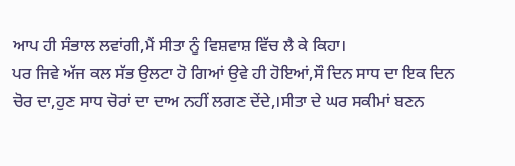ਆਪ ਹੀ ਸੰਭਾਲ ਲਵਾਂਗੀ,ਮੈਂ ਸੀਤਾ ਨੂੰ ਵਿਸ਼ਵਾਸ਼ ਵਿੱਚ ਲੈ ਕੇ ਕਿਹਾ।
ਪਰ ਜਿਵੇ ਅੱਜ ਕਲ ਸੱਭ ਉਲਟਾ ਹੋ ਗਿਆਂ ਉਵੇ ਹੀ ਹੋਇਆਂ,ਸੌ ਦਿਨ ਸਾਧ ਦਾ ਇਕ ਦਿਨ ਚੋਰ ਦਾ,ਹੁਣ ਸਾਧ ਚੋਰਾਂ ਦਾ ਦਾਅ ਨਹੀਂ ਲਗਣ ਦੇਂਦੇ,।ਸੀਤਾ ਦੇ ਘਰ ਸਕੀਮਾਂ ਬਣਨ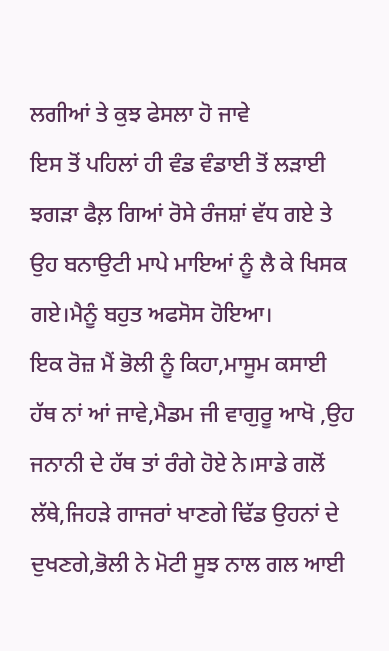ਲਗੀਆਂ ਤੇ ਕੁਝ ਫੇਸਲਾ ਹੋ ਜਾਵੇ
ਇਸ ਤੋਂ ਪਹਿਲਾਂ ਹੀ ਵੰਡ ਵੰਡਾਈ ਤੋਂ ਲੜਾਈ ਝਗੜਾ ਫੈਲ਼ ਗਿਆਂ ਰੋਸੇ ਰੰਜਸ਼ਾਂ ਵੱਧ ਗਏ ਤੇ ਉਹ ਬਨਾਉਟੀ ਮਾਪੇ ਮਾਇਆਂ ਨੂੰ ਲੈ ਕੇ ਖਿਸਕ ਗਏ।ਮੈਨੂੰ ਬਹੁਤ ਅਫਸੋਸ ਹੋਇਆ।
ਇਕ ਰੋਜ਼ ਮੈਂ ਭੋਲੀ ਨੂੰ ਕਿਹਾ,ਮਾਸੂਮ ਕਸਾਈ ਹੱਥ ਨਾਂ ਆਂ ਜਾਵੇ,ਮੈਡਮ ਜੀ ਵਾਗੁਰੂ ਆਖੋ ,ਉਹ ਜਨਾਨੀ ਦੇ ਹੱਥ ਤਾਂ ਰੰਗੇ ਹੋਏ ਨੇ।ਸਾਡੇ ਗਲੋਂ ਲੱਥੇ,ਜਿਹੜੇ ਗਾਜਰਾਂ ਖਾਣਗੇ ਢਿੱਡ ਉਹਨਾਂ ਦੇ ਦੁਖਣਗੇ,ਭੋਲੀ ਨੇ ਮੋਟੀ ਸੂਝ ਨਾਲ ਗਲ ਆਈ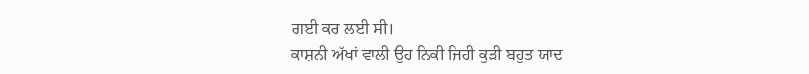ਗਈ ਕਰ ਲਈ ਸੀ।
ਕਾਸ਼ਨੀ ਅੱਖਾਂ ਵਾਲੀ ਉਹ ਨਿਕੀ ਜਿਹੀ ਕੁੜੀ ਬਹੁਤ ਯਾਦ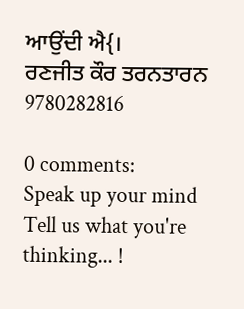ਆਉਂਦੀ ਐ{।
ਰਣਜੀਤ ਕੌਰ ਤਰਨਤਾਰਨ
9780282816

0 comments:
Speak up your mind
Tell us what you're thinking... !